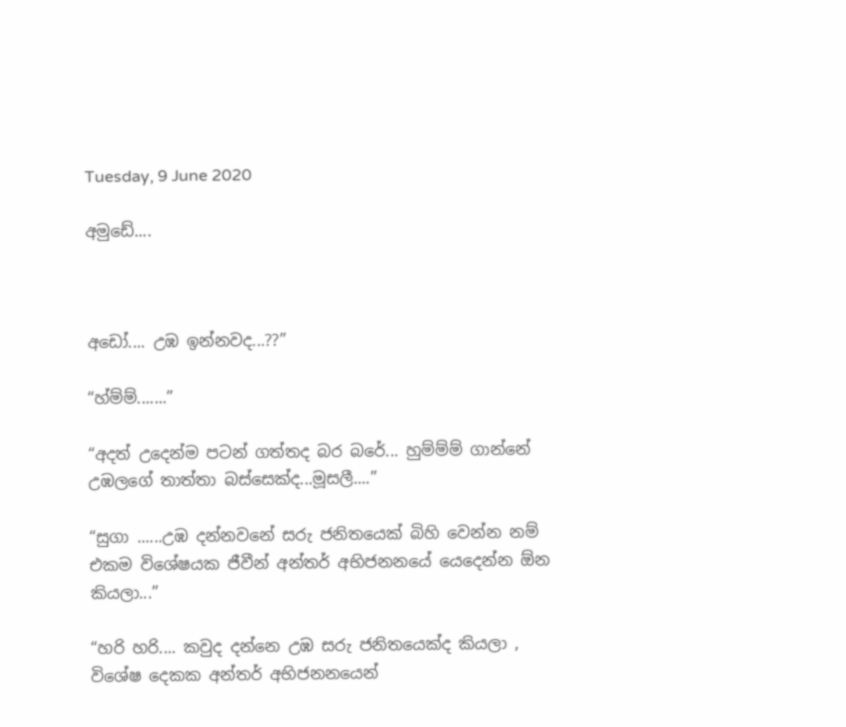Tuesday, 9 June 2020

අමුඩේ....



අඩෝ.... උඹ ඉන්නවද...??”

“හ්ම්ම්.......”

“අදත් උදෙන්ම පටන් ගත්තද බර බරේ... හුම්ම්ම් ගාන්නේ උඹලගේ තාත්තා බස්සෙක්ද...මූසලී....”

“සුගා ......උඹ දන්නවනේ සරු ජනිතයෙක් බිහි වෙන්න නම් එකම විශේෂයක ජීවීන් අන්තර් අභිජනනයේ යෙදෙන්න ඕන කියලා...”

“හරි හරි.... කවුද දන්නෙ උඹ සරු ජනිතයෙක්ද කියලා , විශේෂ දෙකක අන්තර් අභිජනනයෙන්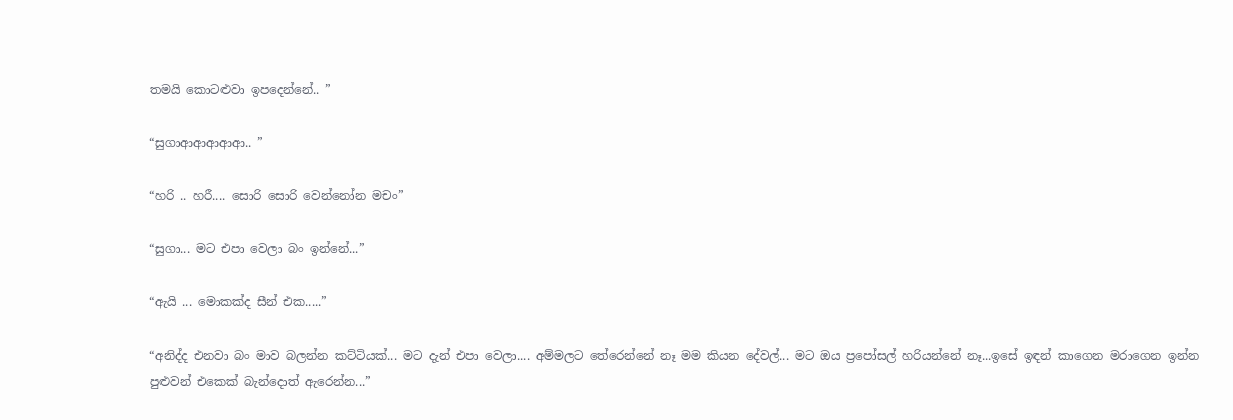තමයි කොටළුවා ඉපදෙන්නේ.. ”

“සුගාආආආආආ.. ”

“හරි .. හරී.... සොරි සොරි වෙන්නෝන මචං”

“සුගා... මට එපා වෙලා බං ඉන්නේ...”

“ඇයි ... මොකක්ද සීන් එක.....”

“අනිද්ද එනවා බං මාව බලන්න කට්ටියක්... මට දැන් එපා වෙලා.... අම්මලට තේරෙන්නේ නෑ මම කියන දේවල්... මට ඔය ප්‍රපෝසල් හරියන්නේ නෑ...ඉසේ ඉඳන් කාගෙන මරාගෙන ඉන්න පුළුවන් එකෙක් බැන්දොත් ඇරෙන්න...”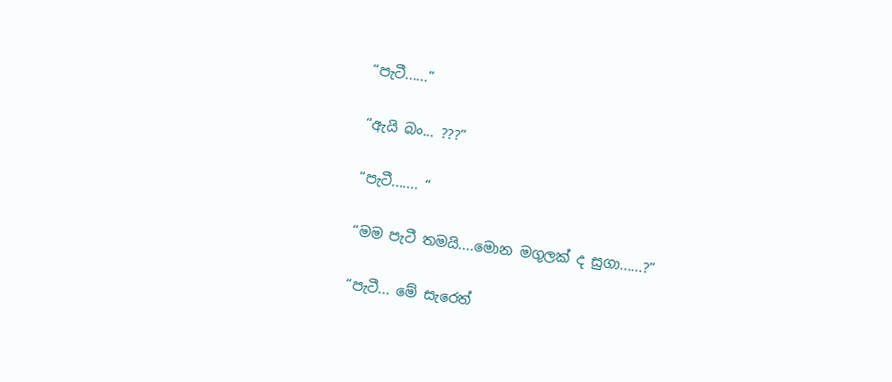“පැටී......”

“ඇයි බං... ???”

“පැටී....... “

“මම පැටී තමයි....මොන මගුලක් ද සුගා......?”

“පැටී... මේ සැරෙත්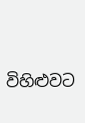විහිළුවට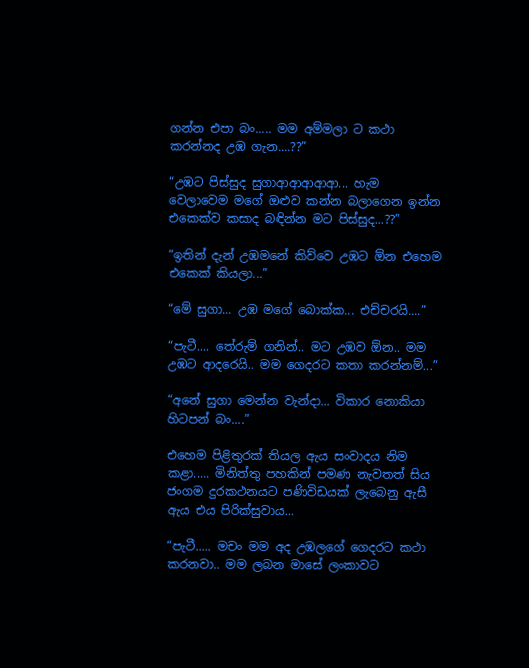ගන්න එපා බං..... මම අම්මලා ට කථා කරන්නද උඹ ගැන....??”

“උඹට පිස්සුද සුගාආආආආආ... හැම වෙලාවෙම මගේ ඔළුව කන්න බලාගෙන ඉන්න එකෙක්ව කසාද බඳින්න මට පිස්සුද...??”

“ඉතින් දැන් උඹමනේ කිව්වෙ උඹට ඕන එහෙම එකෙක් කියලා...”

“මේ සුගා... උඹ මගේ බොක්ක... එච්චරයි....”

“පැටී.... තේරුම් ගනින්.. මට උඹව ඕන.. මම උඹට ආදරෙයි.. මම ගෙදරට කතා කරන්නම්...”

“අනේ සුගා මෙන්න වැන්දා... විකාර නොකියා හිටපන් බං....”

එහෙම පිළිතුරක් තියල ඇය සංවාදය නිම කළා..... මිනිත්තු පහකින් පමණ නැවතත් සිය ජංගම දුරකථනයට පණිවිඩයක් ලැබෙනු ඇසී ඇය එය පිරික්සුවාය...

“පැටී..... මචං මම අද උඹලගේ ගෙදරට කථා කරනවා.. මම ලබන මාසේ ලංකාවට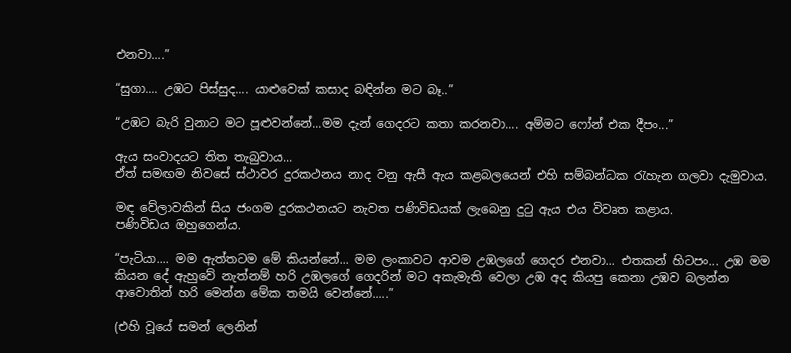එනවා....”

“සුගා.... උඹට පිස්සුද.... යාළුවෙක් කසාද බඳින්න මට බෑ..”

“උඹට බැරි වුනාට මට පූළුවන්නේ...මම දැන් ගෙදරට කතා කරනවා.... අම්මට ෆෝන් එක දීපං...”

ඇය සංවාදයට තිත තැබුවාය...
ඒත් සමඟම නිවසේ ස්ථාවර දුරකථනය නාද වනු ඇසී ඇය කළබලයෙන් එහි සම්බන්ධක රැහැන ගලවා දැමුවාය.

මඳ වේලාවකින් සිය ජංගම දුරකථනයට නැවත පණිවිඩයක් ලැබෙනු දුටු ඇය එය විවෘත කළාය.
පණිවිඩය ඔහුගෙන්ය.

“පැටියා.... මම ඇත්තටම මේ කියන්නේ... මම ලංකාවට ආවම උඹලගේ ගෙදර එනවා... එතකන් හිටපං... උඹ මම කියන දේ ඇහුවේ නැත්නම් හරි උඹලගේ ගෙදරින් මට අකැමැති වෙලා උඹ අද කියපු කෙනා උඹව බලන්න ආවොතින් හරි මෙන්න මේක තමයි වෙන්නේ.....”

(එහි වූයේ සමන් ලෙනින්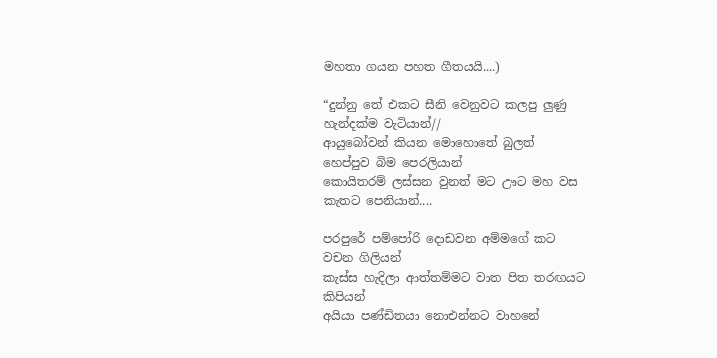මහතා ගයන පහත ගීතයයි....)

“දුන්නු තේ එකට සීනි වෙනුවට කලපු ලුණු
හැන්දක්ම වැටියාන්//
ආයුබෝවන් කියන මොහොතේ බුලත්
හෙප්පුව බිම පෙරලියාන්
කොයිතරම් ලස්සන වුනත් මට ඌට මහ වස
කැතට පෙනියාන්....

පරපුරේ පම්පෝරි දොඩවන අම්මගේ කට
වචන ගිලියන්
කැස්ස හැදිලා ආත්තම්මට වාත පිත තරඟයට
කිපියන්
අයියා පණ්ඩිතයා නොඑන්නට වාහනේ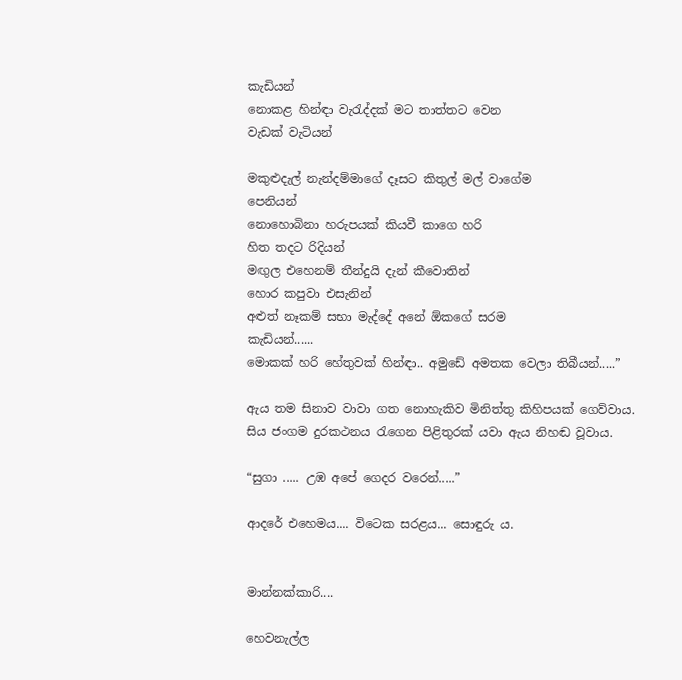කැඩියන්
නොකළ හින්ඳා වැරැද්දක් මට තාත්තට වෙන
වැඩක් වැටියන්

මකුළුදැල් නැන්දම්මාගේ දෑසට කිතුල් මල් වාගේම
පෙනියන්
නොහොබිනා හරුපයක් කියවී කාගෙ හරි
හිත තදට රිදියන්
මඟුල එහෙනම් තීන්දුයි දැන් කීවොතින්
හොර කපුවා එසැනින්
අළුත් නෑකම් සභා මැද්දේ අනේ ඕකගේ සරම
කැඩියන්......
මොකක් හරි හේතුවක් හින්ඳා.. අමුඩේ අමතක වෙලා තිබීයන්.....”

ඇය තම සිනාව වාවා ගත නොහැකිව මිනිත්තු කිහිපයක් ගෙව්වාය.
සිය ජංගම දුරකථනය රැගෙන පිළිතුරක් යවා ඇය නිහඬ වූවාය.

“සුගා ..... උඹ අපේ ගෙදර වරෙන්.....”

ආදරේ එහෙමය.... විටෙක සරළය... සොඳුරු ය.


මාන්නක්කාරි....

හෙවනැල්ල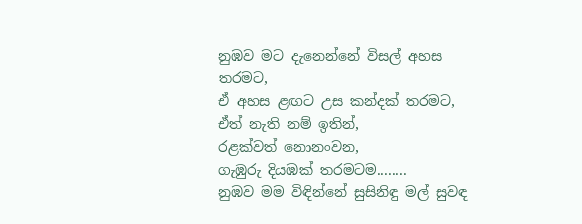නුඹව මට දැනෙන්නේ විසල් අහස තරමට,
ඒ අහස ළඟට උස කන්දක් තරමට,
ඒත් නැති නම් ඉතින්,
රළක්වත් නොනංවන,
ගැඹුරු දියඹක් තරමටම........
නුඹව මම විඳින්නේ සුසිනිඳු මල් සුවඳ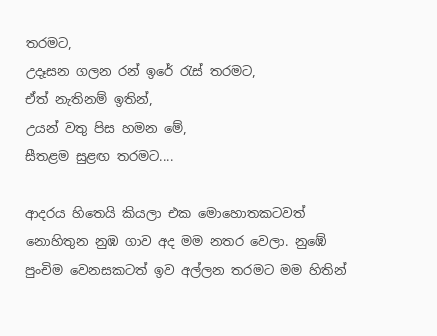තරමට,
උදෑසන ගලන රන් ඉරේ රැස් තරමට,
ඒත් නැතිනම් ඉතින්,
උයන් වතු පිස හමන මේ,
සීතළම සුළඟ තරමට....

ආදරය හිතෙයි කියලා එක මොහොතකටවත් නොහිතුන නුඹ ගාව අද මම නතර වෙලා. නුඹේ පුංචිම වෙනසකටත් ඉව අල්ලන තරමට මම හිතින්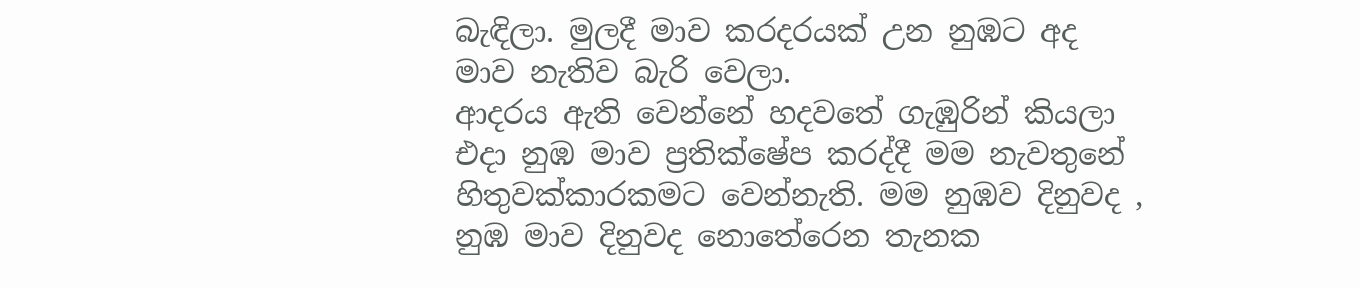බැඳිලා. මුලදී මාව කරදරයක් උන නුඹට අද මාව නැතිව බැරි වෙලා.
ආදරය ඇති වෙන්නේ හදවතේ ගැඹුරින් කියලා එදා නුඹ මාව ප්‍රතික්ෂේප කරද්දී මම නැවතුනේ හිතුවක්කාරකමට වෙන්නැති. මම නුඹව දිනුවද , නුඹ මාව දිනුවද නොතේරෙන තැනක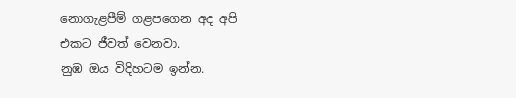නොගැළපීම් ගළපගෙන අද අපි එකට ජීවත් වෙනවා.
නුඹ ඔය විදිහටම ඉන්න.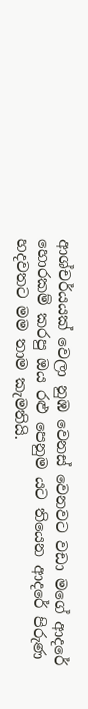ආශ්චර්යයක් වෙලා නුඹ වෙනස් වෙනවට වඩා මගේ ආදරේ හොරකම් කරපු ඔය රළු පෙනුම යට තියෙන ආදරේ පිරුණ හදවතට මම තාම කැමතියි.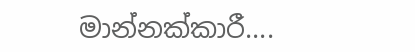මාන්නක්කාරී....